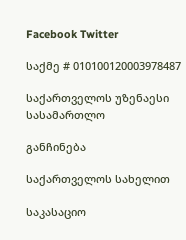Facebook Twitter

საქმე # 010100120003978487

საქართველოს უზენაესი სასამართლო

განჩინება

საქართველოს სახელით

საკასაციო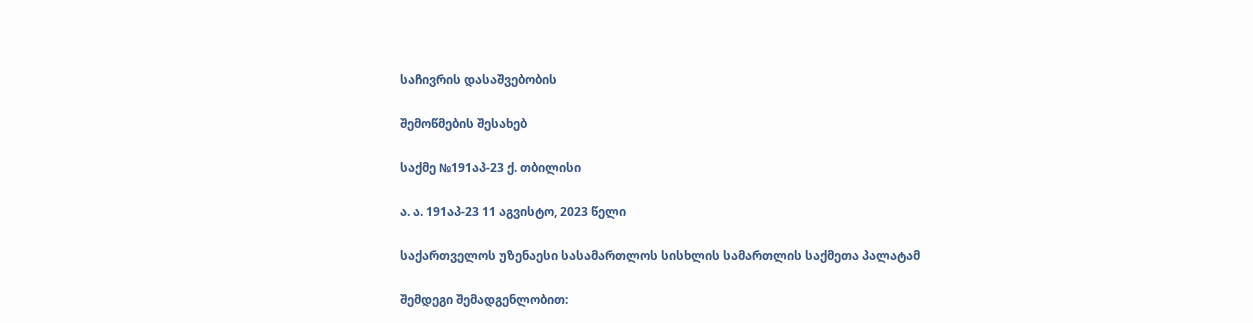საჩივრის დასაშვებობის

შემოწმების შესახებ

საქმე №191აპ-23 ქ. თბილისი

ა. ა. 191აპ-23 11 აგვისტო, 2023 წელი

საქართველოს უზენაესი სასამართლოს სისხლის სამართლის საქმეთა პალატამ

შემდეგი შემადგენლობით: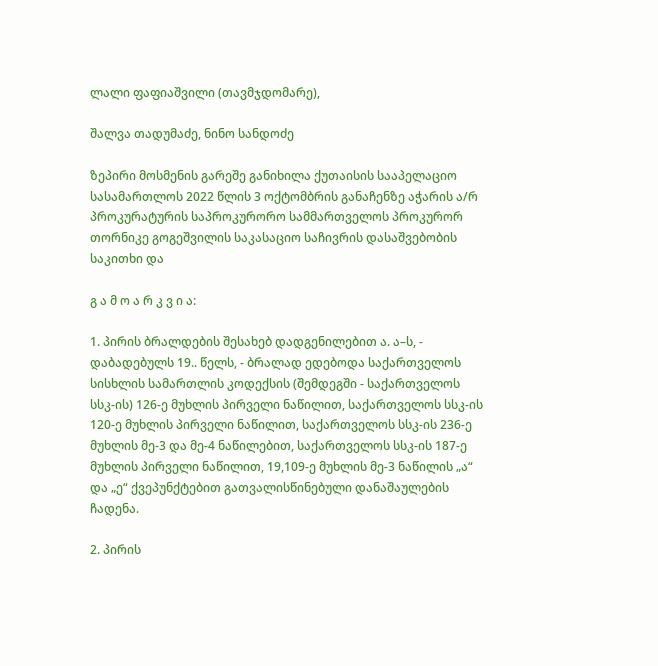ლალი ფაფიაშვილი (თავმჯდომარე),

შალვა თადუმაძე, ნინო სანდოძე

ზეპირი მოსმენის გარეშე განიხილა ქუთაისის სააპელაციო სასამართლოს 2022 წლის 3 ოქტომბრის განაჩენზე აჭარის ა/რ პროკურატურის საპროკურორო სამმართველოს პროკურორ თორნიკე გოგეშვილის საკასაციო საჩივრის დასაშვებობის საკითხი და

გ ა მ ო ა რ კ ვ ი ა:

1. პირის ბრალდების შესახებ დადგენილებით ა. ა–ს, - დაბადებულს 19.. წელს, - ბრალად ედებოდა საქართველოს სისხლის სამართლის კოდექსის (შემდეგში - საქართველოს სსკ-ის) 126-ე მუხლის პირველი ნაწილით, საქართველოს სსკ-ის 120-ე მუხლის პირველი ნაწილით, საქართველოს სსკ-ის 236-ე მუხლის მე-3 და მე-4 ნაწილებით, საქართველოს სსკ-ის 187-ე მუხლის პირველი ნაწილით, 19,109-ე მუხლის მე-3 ნაწილის „ა“ და „ე“ ქვეპუნქტებით გათვალისწინებული დანაშაულების ჩადენა.

2. პირის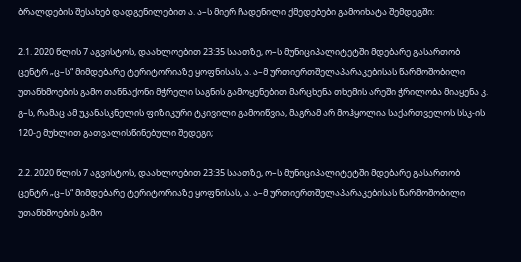ბრალდების შესახებ დადგენილებით ა. ა–ს მიერ ჩადენილი ქმედებები გამოიხატა შემდეგში:

2.1. 2020 წლის 7 აგვისტოს, დაახლოებით 23:35 საათზე, ო–ს მუნიციპალიტეტში მდებარე გასართობ ცენტრ „ც–ს“ მიმდებარე ტერიტორიაზე ყოფნისას, ა. ა–მ ურთიერთშელაპარაკებისას წარმოშობილი უთანხმოების გამო თანნაქონი მჭრელი საგნის გამოყენებით მარცხენა თხემის არეში ჭრილობა მიაყენა კ. გ–ს, რამაც ამ უკანასკნელის ფიზიკური ტკივილი გამოიწვია, მაგრამ არ მოჰყოლია საქართველოს სსკ-ის 120-ე მუხლით გათვალისწინებული შედეგი;

2.2. 2020 წლის 7 აგვისტოს, დაახლოებით 23:35 საათზე, ო–ს მუნიციპალიტეტში მდებარე გასართობ ცენტრ „ც–ს“ მიმდებარე ტერიტორიაზე ყოფნისას, ა. ა–მ ურთიერთშელაპარაკებისას წარმოშობილი უთანხმოების გამო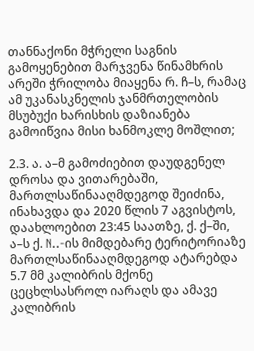თანნაქონი მჭრელი საგნის გამოყენებით მარჯვენა წინამხრის არეში ჭრილობა მიაყენა რ. ჩ–ს, რამაც ამ უკანასკნელის ჯანმრთელობის მსუბუქი ხარისხის დაზიანება გამოიწვია მისი ხანმოკლე მოშლით;

2.3. ა. ა–მ გამოძიებით დაუდგენელ დროსა და ვითარებაში, მართლსაწინააღმდეგოდ შეიძინა, ინახავდა და 2020 წლის 7 აგვისტოს, დაახლოებით 23:45 საათზე, ქ. ქ–ში, ა–ს ქ. N..-ის მიმდებარე ტერიტორიაზე მართლსაწინააღმდეგოდ ატარებდა 5.7 მმ კალიბრის მქონე ცეცხლსასროლ იარაღს და ამავე კალიბრის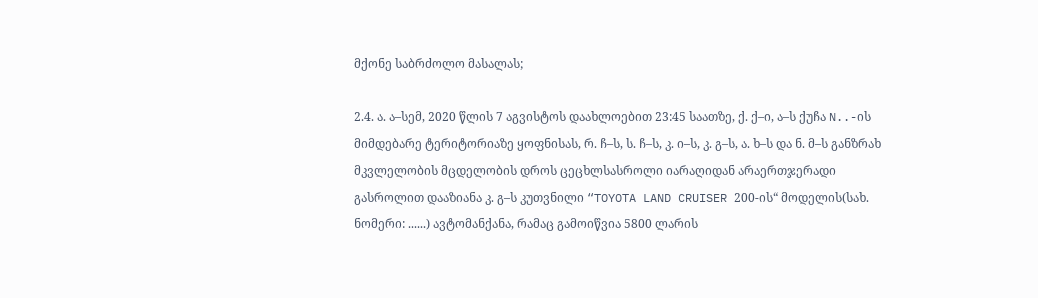მქონე საბრძოლო მასალას;

2.4. ა. ა–სემ, 2020 წლის 7 აგვისტოს დაახლოებით 23:45 საათზე, ქ. ქ–ი, ა–ს ქუჩა N..-ის მიმდებარე ტერიტორიაზე ყოფნისას, რ. ჩ–ს, ს. ჩ–ს, კ. ი–ს, კ. გ–ს, ა. ხ–ს და ნ. მ–ს განზრახ მკვლელობის მცდელობის დროს ცეცხლსასროლი იარაღიდან არაერთჯერადი გასროლით დააზიანა კ. გ–ს კუთვნილი “TOYOTA LAND CRUISER 200-ის“ მოდელის(სახ. ნომერი: ......) ავტომანქანა, რამაც გამოიწვია 5800 ლარის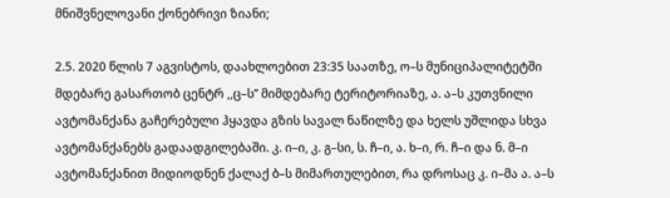მნიშვნელოვანი ქონებრივი ზიანი;

2.5. 2020 წლის 7 აგვისტოს, დაახლოებით 23:35 საათზე, ო–ს მუნიციპალიტეტში მდებარე გასართობ ცენტრ ,,ც–ს’’ მიმდებარე ტერიტორიაზე, ა. ა–ს კუთვნილი ავტომანქანა გაჩერებული ჰყავდა გზის სავალ ნაწილზე და ხელს უშლიდა სხვა ავტომანქანებს გადაადგილებაში. კ. ი–ი, კ. გ–სი, ს. ჩ–ი, ა. ხ–ი, რ. ჩ–ი და ნ. მ–ი ავტომანქანით მიდიოდნენ ქალაქ ბ–ს მიმართულებით, რა დროსაც კ. ი–მა ა. ა–ს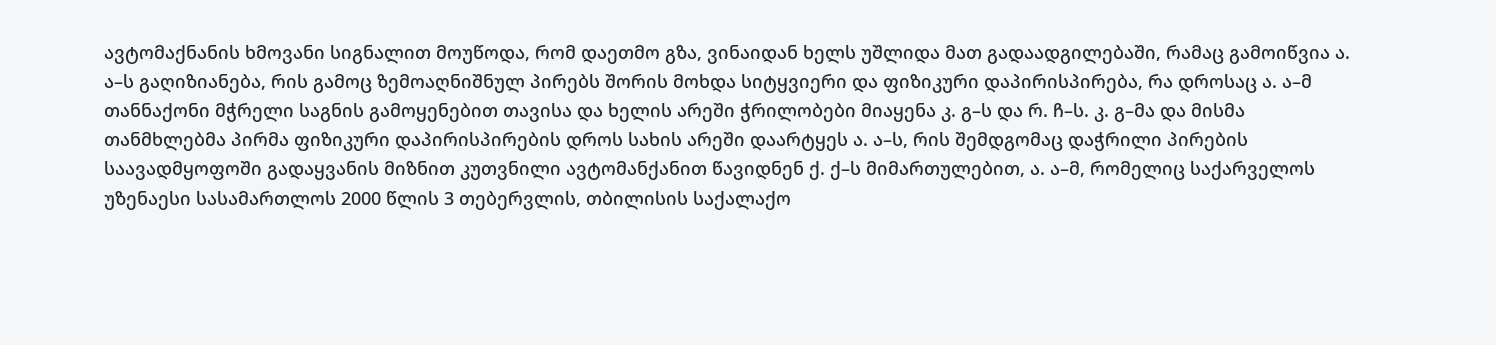ავტომაქნანის ხმოვანი სიგნალით მოუწოდა, რომ დაეთმო გზა, ვინაიდან ხელს უშლიდა მათ გადაადგილებაში, რამაც გამოიწვია ა. ა–ს გაღიზიანება, რის გამოც ზემოაღნიშნულ პირებს შორის მოხდა სიტყვიერი და ფიზიკური დაპირისპირება, რა დროსაც ა. ა–მ თანნაქონი მჭრელი საგნის გამოყენებით თავისა და ხელის არეში ჭრილობები მიაყენა კ. გ–ს და რ. ჩ–ს. კ. გ–მა და მისმა თანმხლებმა პირმა ფიზიკური დაპირისპირების დროს სახის არეში დაარტყეს ა. ა–ს, რის შემდგომაც დაჭრილი პირების საავადმყოფოში გადაყვანის მიზნით კუთვნილი ავტომანქანით წავიდნენ ქ. ქ–ს მიმართულებით, ა. ა–მ, რომელიც საქარველოს უზენაესი სასამართლოს 2000 წლის 3 თებერვლის, თბილისის საქალაქო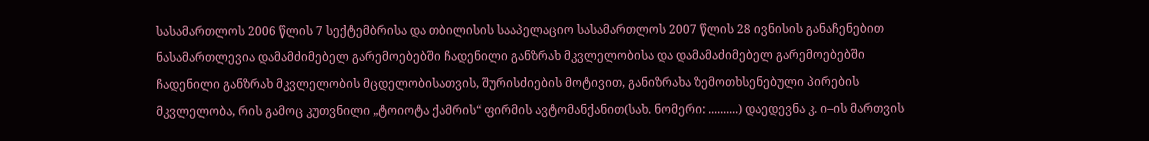სასამართლოს 2006 წლის 7 სექტემბრისა და თბილისის სააპელაციო სასამართლოს 2007 წლის 28 ივნისის განაჩენებით ნასამართლევია დამამძიმებელ გარემოებებში ჩადენილი განზრახ მკვლელობისა და დამამაძიმებელ გარემოებებში ჩადენილი განზრახ მკვლელობის მცდელობისათვის, შურისძიების მოტივით, განიზრახა ზემოთხსენებული პირების მკვლელობა, რის გამოც კუთვნილი „ტოიოტა ქამრის“ ფირმის ავტომანქანით(სახ. ნომერი: ..........) დაედევნა კ. ი–ის მართვის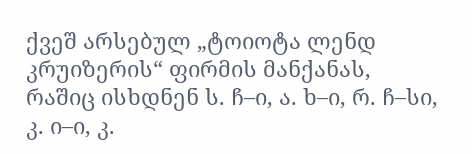ქვეშ არსებულ „ტოიოტა ლენდ კრუიზერის“ ფირმის მანქანას, რაშიც ისხდნენ ს. ჩ–ი, ა. ხ–ი, რ. ჩ–სი, კ. ი–ი, კ.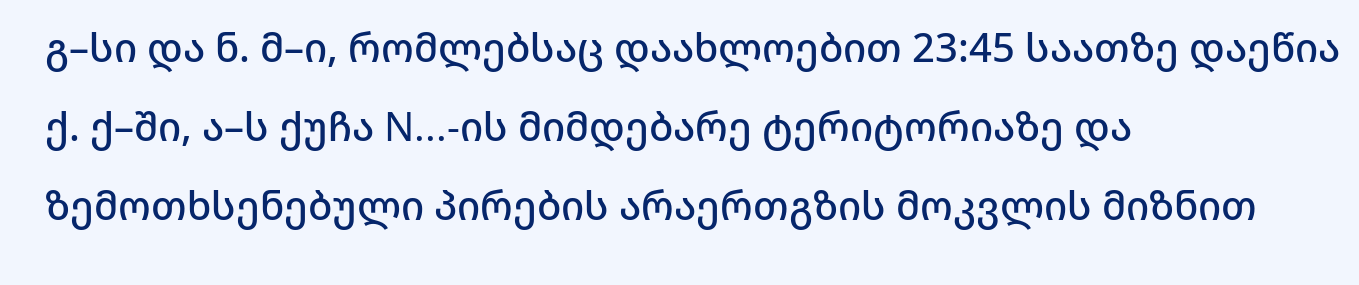გ–სი და ნ. მ–ი, რომლებსაც დაახლოებით 23:45 საათზე დაეწია ქ. ქ–ში, ა–ს ქუჩა N...-ის მიმდებარე ტერიტორიაზე და ზემოთხსენებული პირების არაერთგზის მოკვლის მიზნით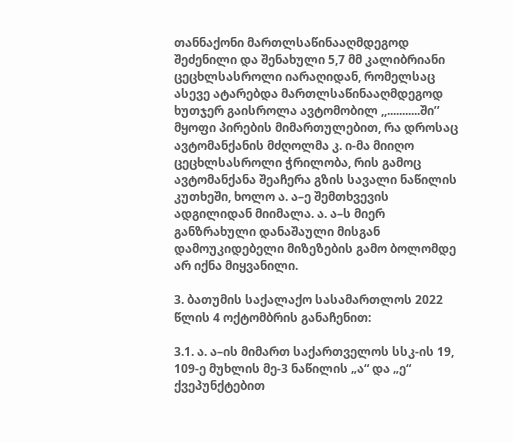თანნაქონი მართლსაწინააღმდეგოდ შეძენილი და შენახული 5,7 მმ კალიბრიანი ცეცხლსასროლი იარაღიდან, რომელსაც ასევე ატარებდა მართლსაწინააღმდეგოდ ხუთჯერ გაისროლა ავტომობილ ,,...........ში’’ მყოფი პირების მიმართულებით, რა დროსაც ავტომანქანის მძღოლმა კ. ი-მა მიიღო ცეცხლსასროლი ჭრილობა, რის გამოც ავტომანქანა შეაჩერა გზის სავალი ნაწილის კუთხეში, ხოლო ა. ა–ე შემთხვევის ადგილიდან მიიმალა. ა. ა–ს მიერ განზრახული დანაშაული მისგან დამოუკიდებელი მიზეზების გამო ბოლომდე არ იქნა მიყვანილი.

3. ბათუმის საქალაქო სასამართლოს 2022 წლის 4 ოქტომბრის განაჩენით:

3.1. ა. ა–ის მიმართ საქართველოს სსკ-ის 19, 109-ე მუხლის მე-3 ნაწილის „ა“ და „ე“ ქვეპუნქტებით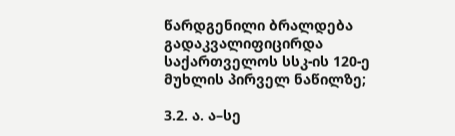წარდგენილი ბრალდება გადაკვალიფიცირდა საქართველოს სსკ-ის 120-ე მუხლის პირველ ნაწილზე;

3.2. ა. ა–სე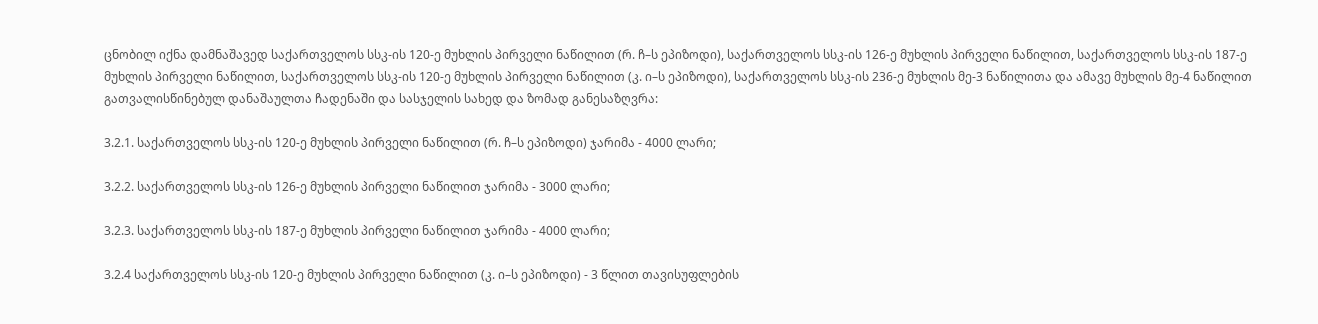ცნობილ იქნა დამნაშავედ საქართველოს სსკ-ის 120-ე მუხლის პირველი ნაწილით (რ. ჩ–ს ეპიზოდი), საქართველოს სსკ-ის 126-ე მუხლის პირველი ნაწილით, საქართველოს სსკ-ის 187-ე მუხლის პირველი ნაწილით, საქართველოს სსკ-ის 120-ე მუხლის პირველი ნაწილით (კ. ი–ს ეპიზოდი), საქართველოს სსკ-ის 236-ე მუხლის მე-3 ნაწილითა და ამავე მუხლის მე-4 ნაწილით გათვალისწინებულ დანაშაულთა ჩადენაში და სასჯელის სახედ და ზომად განესაზღვრა:

3.2.1. საქართველოს სსკ-ის 120-ე მუხლის პირველი ნაწილით (რ. ჩ–ს ეპიზოდი) ჯარიმა - 4000 ლარი;

3.2.2. საქართველოს სსკ-ის 126-ე მუხლის პირველი ნაწილით ჯარიმა - 3000 ლარი;

3.2.3. საქართველოს სსკ-ის 187-ე მუხლის პირველი ნაწილით ჯარიმა - 4000 ლარი;

3.2.4 საქართველოს სსკ-ის 120-ე მუხლის პირველი ნაწილით (კ. ი–ს ეპიზოდი) - 3 წლით თავისუფლების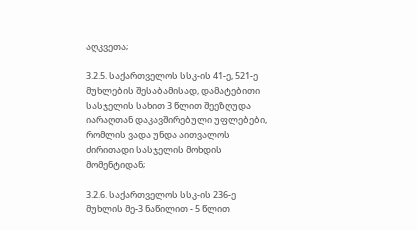აღკვეთა;

3.2.5. საქართველოს სსკ-ის 41-ე, 521-ე მუხლების შესაბამისად, დამატებითი სასჯელის სახით 3 წლით შეეზღუდა იარაღთან დაკავშირებული უფლებები, რომლის ვადა უნდა აითვალოს ძირითადი სასჯელის მოხდის მომენტიდან;

3.2.6. საქართველოს სსკ-ის 236-ე მუხლის მე-3 ნაწილით - 5 წლით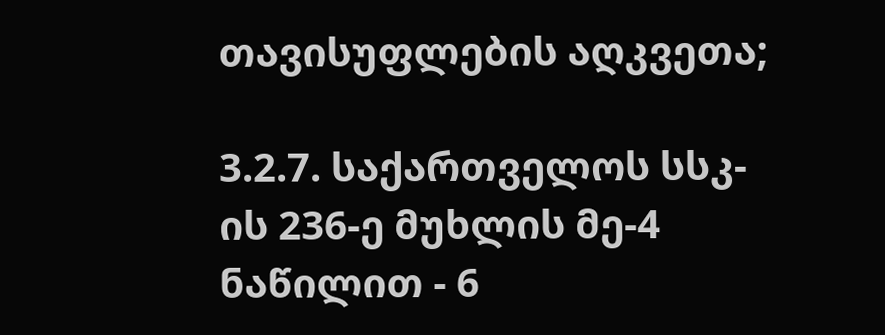თავისუფლების აღკვეთა;

3.2.7. საქართველოს სსკ-ის 236-ე მუხლის მე-4 ნაწილით - 6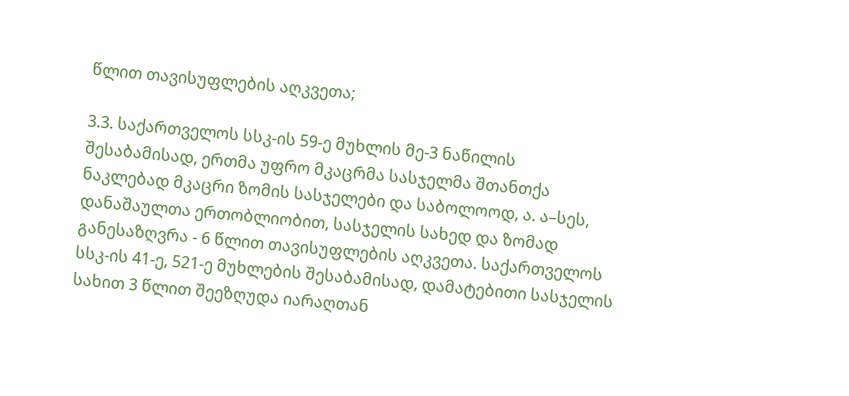წლით თავისუფლების აღკვეთა;

3.3. საქართველოს სსკ-ის 59-ე მუხლის მე-3 ნაწილის შესაბამისად, ერთმა უფრო მკაცრმა სასჯელმა შთანთქა ნაკლებად მკაცრი ზომის სასჯელები და საბოლოოდ, ა. ა–სეს, დანაშაულთა ერთობლიობით, სასჯელის სახედ და ზომად განესაზღვრა - 6 წლით თავისუფლების აღკვეთა. საქართველოს სსკ-ის 41-ე, 521-ე მუხლების შესაბამისად, დამატებითი სასჯელის სახით 3 წლით შეეზღუდა იარაღთან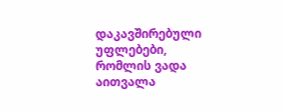დაკავშირებული უფლებები, რომლის ვადა აითვალა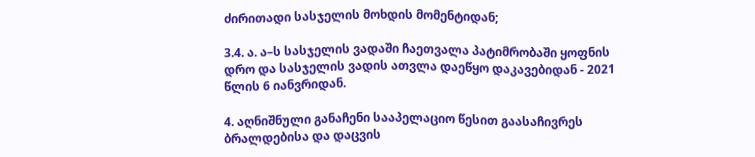ძირითადი სასჯელის მოხდის მომენტიდან;

3.4. ა. ა–ს სასჯელის ვადაში ჩაეთვალა პატიმრობაში ყოფნის დრო და სასჯელის ვადის ათვლა დაეწყო დაკავებიდან - 2021 წლის 6 იანვრიდან.

4. აღნიშნული განაჩენი სააპელაციო წესით გაასაჩივრეს ბრალდებისა და დაცვის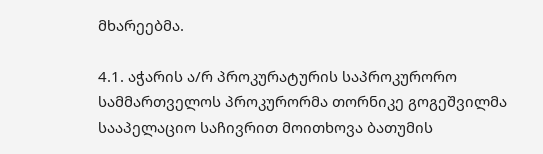მხარეებმა.

4.1. აჭარის ა/რ პროკურატურის საპროკურორო სამმართველოს პროკურორმა თორნიკე გოგეშვილმა სააპელაციო საჩივრით მოითხოვა ბათუმის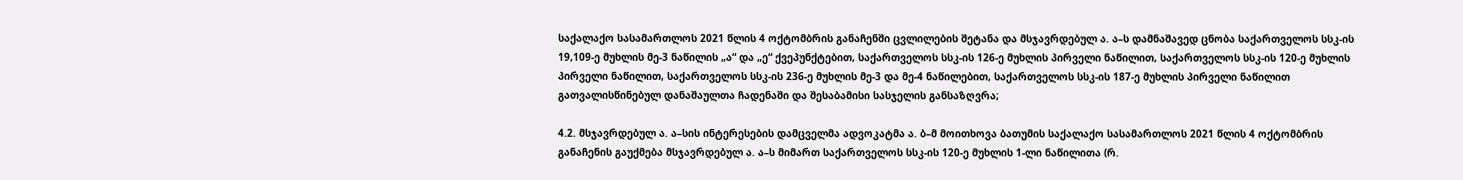საქალაქო სასამართლოს 2021 წლის 4 ოქტომბრის განაჩენში ცვლილების შეტანა და მსჯავრდებულ ა. ა–ს დამნაშავედ ცნობა საქართველოს სსკ-ის 19,109-ე მუხლის მე-3 ნაწილის „ა“ და „ე“ ქვეპუნქტებით, საქართველოს სსკ-ის 126-ე მუხლის პირველი ნაწილით, საქართველოს სსკ-ის 120-ე მუხლის პირველი ნაწილით, საქართველოს სსკ-ის 236-ე მუხლის მე-3 და მე-4 ნაწილებით, საქართველოს სსკ-ის 187-ე მუხლის პირველი ნაწილით გათვალისწინებულ დანაშაულთა ჩადენაში და შესაბამისი სასჯელის განსაზღვრა;

4.2. მსჯავრდებულ ა. ა–სის ინტერესების დამცველმა ადვოკატმა ა. ბ–მ მოითხოვა ბათუმის საქალაქო სასამართლოს 2021 წლის 4 ოქტომბრის განაჩენის გაუქმება მსჯავრდებულ ა. ა–ს მიმართ საქართველოს სსკ-ის 120-ე მუხლის 1-ლი ნაწილითა (რ.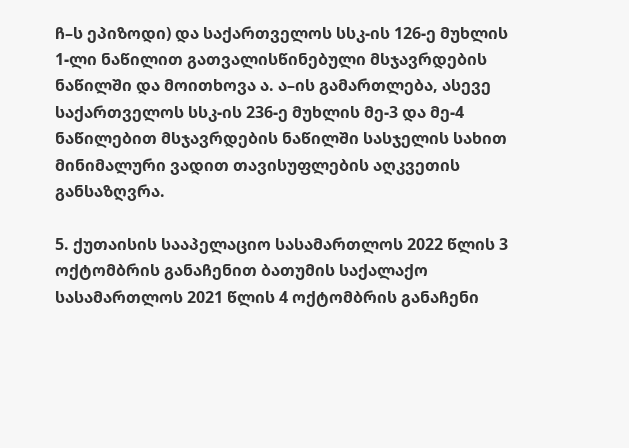ჩ–ს ეპიზოდი) და საქართველოს სსკ-ის 126-ე მუხლის 1-ლი ნაწილით გათვალისწინებული მსჯავრდების ნაწილში და მოითხოვა ა. ა–ის გამართლება, ასევე საქართველოს სსკ-ის 236-ე მუხლის მე-3 და მე-4 ნაწილებით მსჯავრდების ნაწილში სასჯელის სახით მინიმალური ვადით თავისუფლების აღკვეთის განსაზღვრა.

5. ქუთაისის სააპელაციო სასამართლოს 2022 წლის 3 ოქტომბრის განაჩენით ბათუმის საქალაქო სასამართლოს 2021 წლის 4 ოქტომბრის განაჩენი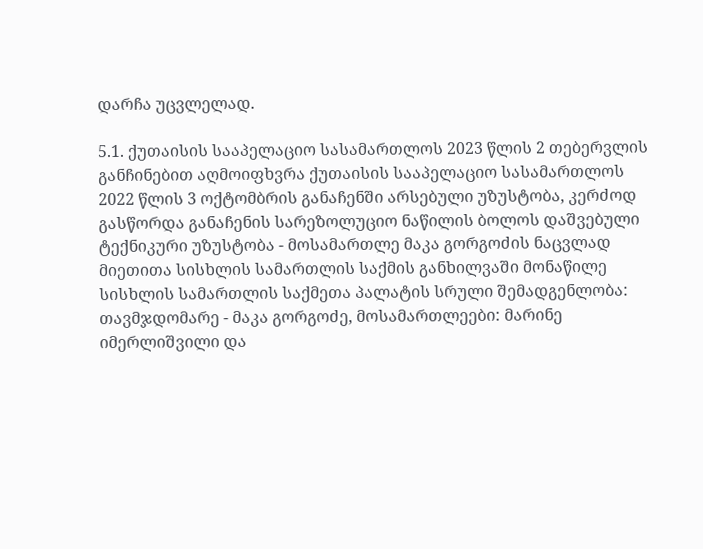დარჩა უცვლელად.

5.1. ქუთაისის სააპელაციო სასამართლოს 2023 წლის 2 თებერვლის განჩინებით აღმოიფხვრა ქუთაისის სააპელაციო სასამართლოს 2022 წლის 3 ოქტომბრის განაჩენში არსებული უზუსტობა, კერძოდ გასწორდა განაჩენის სარეზოლუციო ნაწილის ბოლოს დაშვებული ტექნიკური უზუსტობა - მოსამართლე მაკა გორგოძის ნაცვლად მიეთითა სისხლის სამართლის საქმის განხილვაში მონაწილე სისხლის სამართლის საქმეთა პალატის სრული შემადგენლობა: თავმჯდომარე - მაკა გორგოძე, მოსამართლეები: მარინე იმერლიშვილი და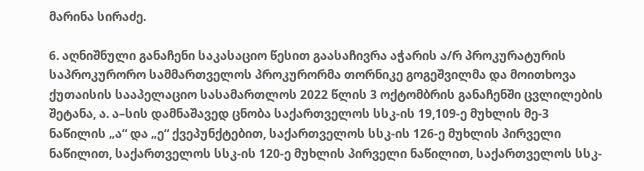მარინა სირაძე.

6. აღნიშნული განაჩენი საკასაციო წესით გაასაჩივრა აჭარის ა/რ პროკურატურის საპროკურორო სამმართველოს პროკურორმა თორნიკე გოგეშვილმა და მოითხოვა ქუთაისის სააპელაციო სასამართლოს 2022 წლის 3 ოქტომბრის განაჩენში ცვლილების შეტანა, ა. ა–სის დამნაშავედ ცნობა საქართველოს სსკ-ის 19,109-ე მუხლის მე-3 ნაწილის „ა“ და „ე“ ქვეპუნქტებით, საქართველოს სსკ-ის 126-ე მუხლის პირველი ნაწილით, საქართველოს სსკ-ის 120-ე მუხლის პირველი ნაწილით, საქართველოს სსკ-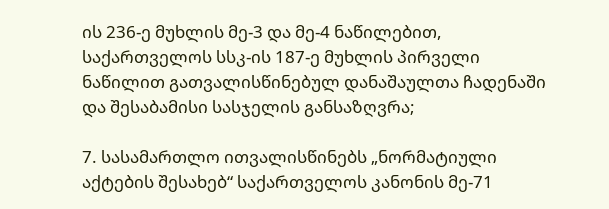ის 236-ე მუხლის მე-3 და მე-4 ნაწილებით, საქართველოს სსკ-ის 187-ე მუხლის პირველი ნაწილით გათვალისწინებულ დანაშაულთა ჩადენაში და შესაბამისი სასჯელის განსაზღვრა;

7. სასამართლო ითვალისწინებს „ნორმატიული აქტების შესახებ“ საქართველოს კანონის მე-71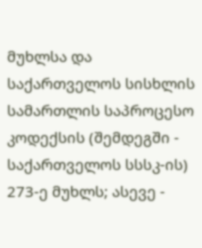მუხლსა და საქართველოს სისხლის სამართლის საპროცესო კოდექსის (შემდეგში - საქართველოს სსსკ-ის) 273-ე მუხლს; ასევე -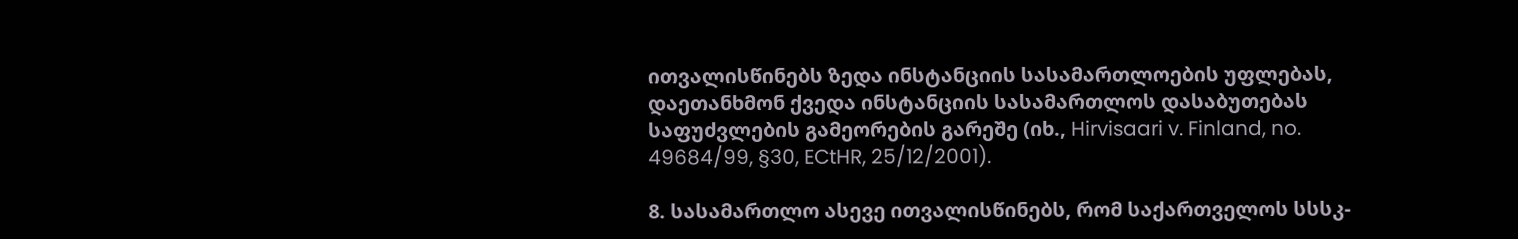ითვალისწინებს ზედა ინსტანციის სასამართლოების უფლებას, დაეთანხმონ ქვედა ინსტანციის სასამართლოს დასაბუთებას საფუძვლების გამეორების გარეშე (იხ., Hirvisaari v. Finland, no. 49684/99, §30, ECtHR, 25/12/2001).

8. სასამართლო ასევე ითვალისწინებს, რომ საქართველოს სსსკ-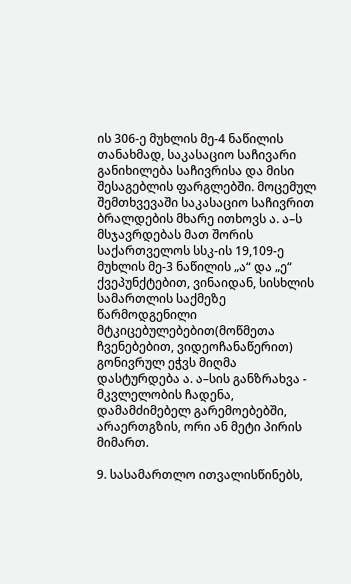ის 306-ე მუხლის მე-4 ნაწილის თანახმად, საკასაციო საჩივარი განიხილება საჩივრისა და მისი შესაგებლის ფარგლებში. მოცემულ შემთხვევაში საკასაციო საჩივრით ბრალდების მხარე ითხოვს ა. ა–ს მსჯავრდებას მათ შორის საქართველოს სსკ-ის 19,109-ე მუხლის მე-3 ნაწილის „ა“ და „ე“ ქვეპუნქტებით, ვინაიდან, სისხლის სამართლის საქმეზე წარმოდგენილი მტკიცებულებებით(მოწმეთა ჩვენებებით, ვიდეოჩანაწერით) გონივრულ ეჭვს მიღმა დასტურდება ა. ა–სის განზრახვა - მკვლელობის ჩადენა, დამამძიმებელ გარემოებებში, არაერთგზის, ორი ან მეტი პირის მიმართ.

9. სასამართლო ითვალისწინებს,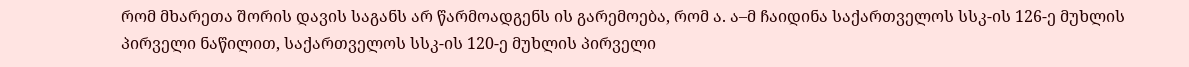რომ მხარეთა შორის დავის საგანს არ წარმოადგენს ის გარემოება, რომ ა. ა–მ ჩაიდინა საქართველოს სსკ-ის 126-ე მუხლის პირველი ნაწილით, საქართველოს სსკ-ის 120-ე მუხლის პირველი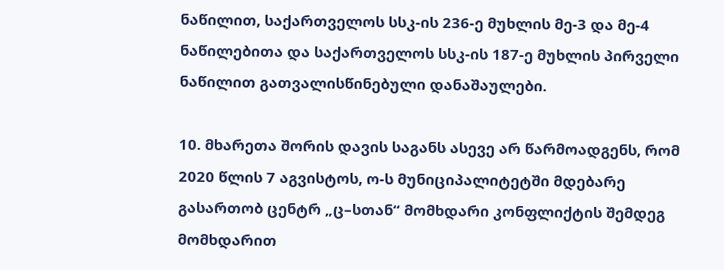ნაწილით, საქართველოს სსკ-ის 236-ე მუხლის მე-3 და მე-4 ნაწილებითა და საქართველოს სსკ-ის 187-ე მუხლის პირველი ნაწილით გათვალისწინებული დანაშაულები.

10. მხარეთა შორის დავის საგანს ასევე არ წარმოადგენს, რომ 2020 წლის 7 აგვისტოს, ო-ს მუნიციპალიტეტში მდებარე გასართობ ცენტრ „ც–სთან“ მომხდარი კონფლიქტის შემდეგ მომხდარით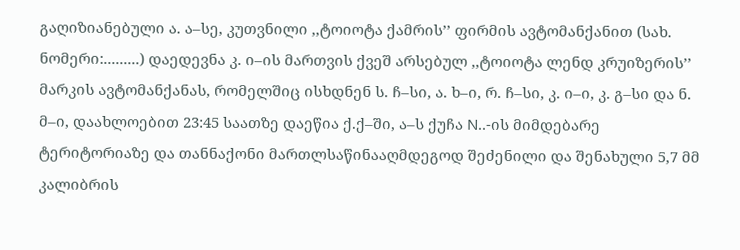გაღიზიანებული ა. ა–სე, კუთვნილი ,,ტოიოტა ქამრის’’ ფირმის ავტომანქანით (სახ. ნომერი:.........) დაედევნა კ. ი–ის მართვის ქვეშ არსებულ ,,ტოიოტა ლენდ კრუიზერის’’ მარკის ავტომანქანას, რომელშიც ისხდნენ ს. ჩ–სი, ა. ხ–ი, რ. ჩ–სი, კ. ი–ი, კ. გ–სი და ნ. მ–ი, დაახლოებით 23:45 საათზე დაეწია ქ.ქ–ში, ა–ს ქუჩა N..-ის მიმდებარე ტერიტორიაზე და თანნაქონი მართლსაწინააღმდეგოდ შეძენილი და შენახული 5,7 მმ კალიბრის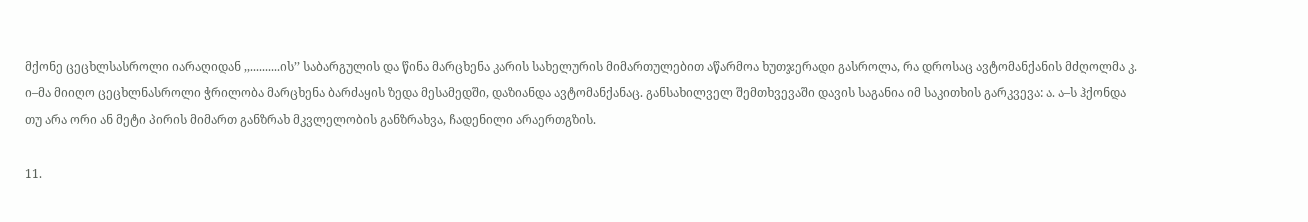მქონე ცეცხლსასროლი იარაღიდან ,,..........ის’’ საბარგულის და წინა მარცხენა კარის სახელურის მიმართულებით აწარმოა ხუთჯერადი გასროლა, რა დროსაც ავტომანქანის მძღოლმა კ. ი–მა მიიღო ცეცხლნასროლი ჭრილობა მარცხენა ბარძაყის ზედა მესამედში, დაზიანდა ავტომანქანაც. განსახილველ შემთხვევაში დავის საგანია იმ საკითხის გარკვევა: ა. ა–ს ჰქონდა თუ არა ორი ან მეტი პირის მიმართ განზრახ მკვლელობის განზრახვა, ჩადენილი არაერთგზის.

11.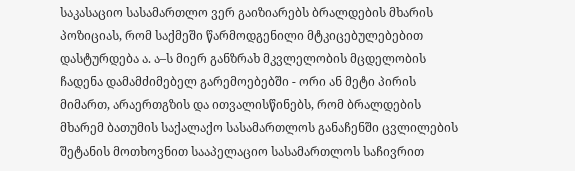საკასაციო სასამართლო ვერ გაიზიარებს ბრალდების მხარის პოზიციას, რომ საქმეში წარმოდგენილი მტკიცებულებებით დასტურდება ა. ა–ს მიერ განზრახ მკვლელობის მცდელობის ჩადენა დამამძიმებელ გარემოებებში - ორი ან მეტი პირის მიმართ, არაერთგზის და ითვალისწინებს, რომ ბრალდების მხარემ ბათუმის საქალაქო სასამართლოს განაჩენში ცვლილების შეტანის მოთხოვნით სააპელაციო სასამართლოს საჩივრით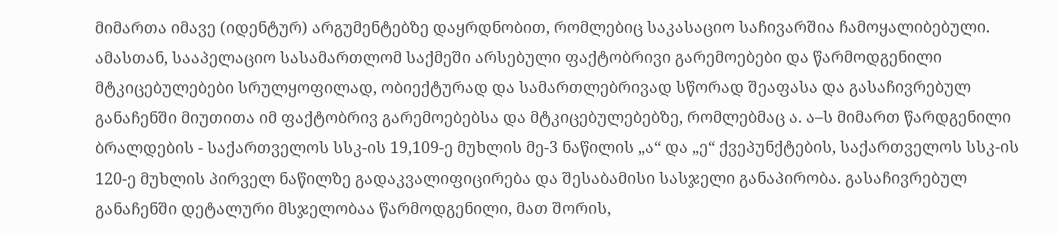მიმართა იმავე (იდენტურ) არგუმენტებზე დაყრდნობით, რომლებიც საკასაციო საჩივარშია ჩამოყალიბებული. ამასთან, სააპელაციო სასამართლომ საქმეში არსებული ფაქტობრივი გარემოებები და წარმოდგენილი მტკიცებულებები სრულყოფილად, ობიექტურად და სამართლებრივად სწორად შეაფასა და გასაჩივრებულ განაჩენში მიუთითა იმ ფაქტობრივ გარემოებებსა და მტკიცებულებებზე, რომლებმაც ა. ა–ს მიმართ წარდგენილი ბრალდების - საქართველოს სსკ-ის 19,109-ე მუხლის მე-3 ნაწილის „ა“ და „ე“ ქვეპუნქტების, საქართველოს სსკ-ის 120-ე მუხლის პირველ ნაწილზე გადაკვალიფიცირება და შესაბამისი სასჯელი განაპირობა. გასაჩივრებულ განაჩენში დეტალური მსჯელობაა წარმოდგენილი, მათ შორის,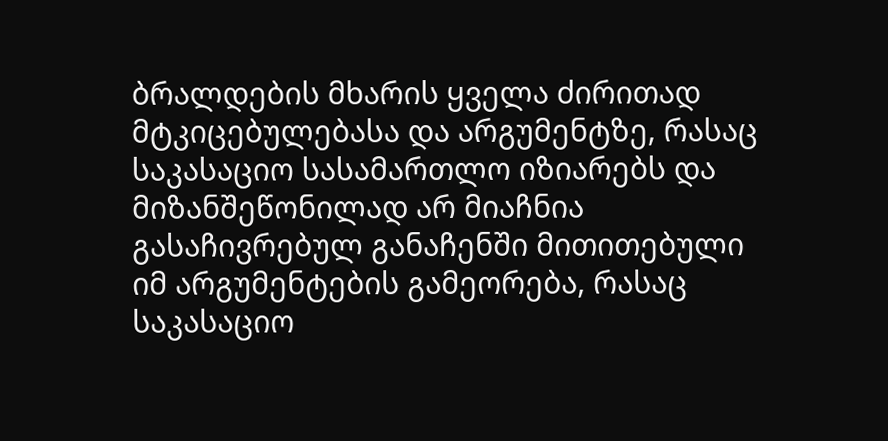ბრალდების მხარის ყველა ძირითად მტკიცებულებასა და არგუმენტზე, რასაც საკასაციო სასამართლო იზიარებს და მიზანშეწონილად არ მიაჩნია გასაჩივრებულ განაჩენში მითითებული იმ არგუმენტების გამეორება, რასაც საკასაციო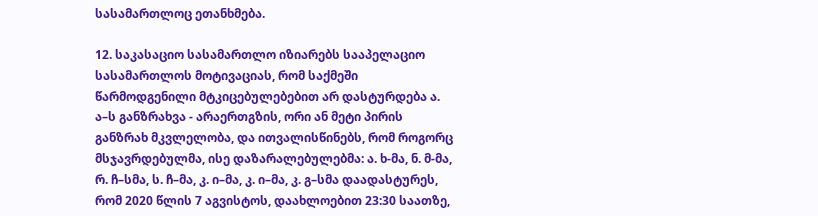სასამართლოც ეთანხმება.

12. საკასაციო სასამართლო იზიარებს სააპელაციო სასამართლოს მოტივაციას, რომ საქმეში წარმოდგენილი მტკიცებულებებით არ დასტურდება ა. ა–ს განზრახვა - არაერთგზის, ორი ან მეტი პირის განზრახ მკვლელობა, და ითვალისწინებს, რომ როგორც მსჯავრდებულმა, ისე დაზარალებულებმა: ა. ხ-მა, ნ. მ-მა, რ. ჩ–სმა, ს. ჩ–მა, კ. ი–მა, კ. ი–მა, კ. გ–სმა დაადასტურეს, რომ 2020 წლის 7 აგვისტოს, დაახლოებით 23:30 საათზე,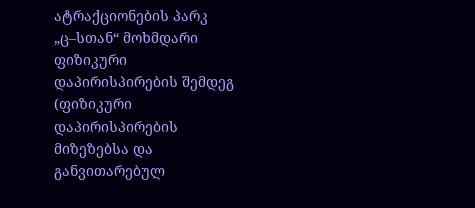ატრაქციონების პარკ „ც–სთან“ მოხმდარი ფიზიკური დაპირისპირების შემდეგ (ფიზიკური დაპირისპირების მიზეზებსა და განვითარებულ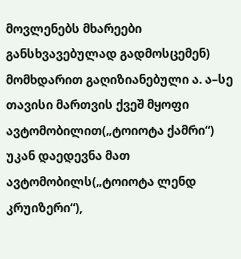მოვლენებს მხარეები განსხვავებულად გადმოსცემენ) მომხდარით გაღიზიანებული ა. ა–სე თავისი მართვის ქვეშ მყოფი ავტომობილით(„ტოიოტა ქამრი“) უკან დაედევნა მათ ავტომობილს(„ტოიოტა ლენდ კრუიზერი“),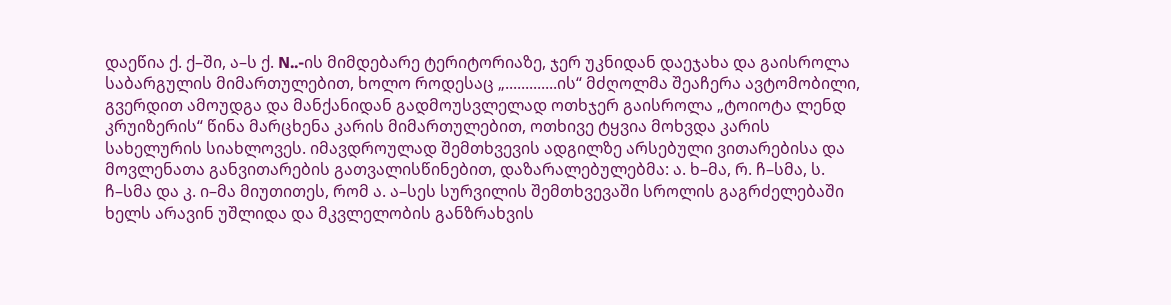დაეწია ქ. ქ–ში, ა–ს ქ. N..-ის მიმდებარე ტერიტორიაზე, ჯერ უკნიდან დაეჯახა და გაისროლა საბარგულის მიმართულებით, ხოლო როდესაც „.............ის“ მძღოლმა შეაჩერა ავტომობილი, გვერდით ამოუდგა და მანქანიდან გადმოუსვლელად ოთხჯერ გაისროლა „ტოიოტა ლენდ კრუიზერის“ წინა მარცხენა კარის მიმართულებით, ოთხივე ტყვია მოხვდა კარის სახელურის სიახლოვეს. იმავდროულად შემთხვევის ადგილზე არსებული ვითარებისა და მოვლენათა განვითარების გათვალისწინებით, დაზარალებულებმა: ა. ხ–მა, რ. ჩ–სმა, ს. ჩ–სმა და კ. ი–მა მიუთითეს, რომ ა. ა–სეს სურვილის შემთხვევაში სროლის გაგრძელებაში ხელს არავინ უშლიდა და მკვლელობის განზრახვის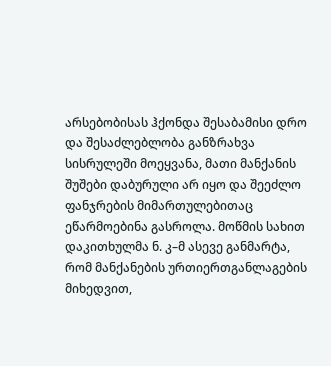არსებობისას ჰქონდა შესაბამისი დრო და შესაძლებლობა განზრახვა სისრულეში მოეყვანა, მათი მანქანის შუშები დაბურული არ იყო და შეეძლო ფანჯრების მიმართულებითაც ეწარმოებინა გასროლა. მოწმის სახით დაკითხულმა ნ. კ–მ ასევე განმარტა, რომ მანქანების ურთიერთგანლაგების მიხედვით,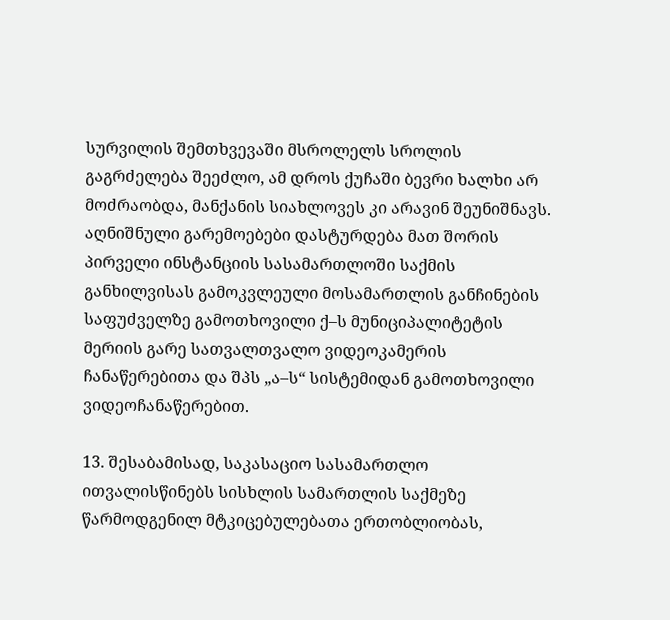სურვილის შემთხვევაში მსროლელს სროლის გაგრძელება შეეძლო, ამ დროს ქუჩაში ბევრი ხალხი არ მოძრაობდა, მანქანის სიახლოვეს კი არავინ შეუნიშნავს. აღნიშნული გარემოებები დასტურდება მათ შორის პირველი ინსტანციის სასამართლოში საქმის განხილვისას გამოკვლეული მოსამართლის განჩინების საფუძველზე გამოთხოვილი ქ–ს მუნიციპალიტეტის მერიის გარე სათვალთვალო ვიდეოკამერის ჩანაწერებითა და შპს „ა–ს“ სისტემიდან გამოთხოვილი ვიდეოჩანაწერებით.

13. შესაბამისად, საკასაციო სასამართლო ითვალისწინებს სისხლის სამართლის საქმეზე წარმოდგენილ მტკიცებულებათა ერთობლიობას,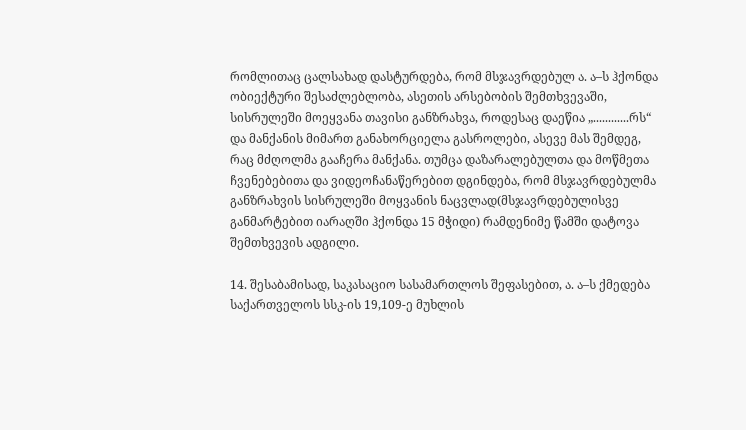რომლითაც ცალსახად დასტურდება, რომ მსჯავრდებულ ა. ა–ს ჰქონდა ობიექტური შესაძლებლობა, ასეთის არსებობის შემთხვევაში, სისრულეში მოეყვანა თავისი განზრახვა, როდესაც დაეწია „............რს“ და მანქანის მიმართ განახორციელა გასროლები, ასევე მას შემდეგ, რაც მძღოლმა გააჩერა მანქანა. თუმცა დაზარალებულთა და მოწმეთა ჩვენებებითა და ვიდეოჩანაწერებით დგინდება, რომ მსჯავრდებულმა განზრახვის სისრულეში მოყვანის ნაცვლად(მსჯავრდებულისვე განმარტებით იარაღში ჰქონდა 15 მჭიდი) რამდენიმე წამში დატოვა შემთხვევის ადგილი.

14. შესაბამისად, საკასაციო სასამართლოს შეფასებით, ა. ა–ს ქმედება საქართველოს სსკ-ის 19,109-ე მუხლის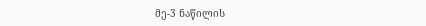მე-3 ნაწილის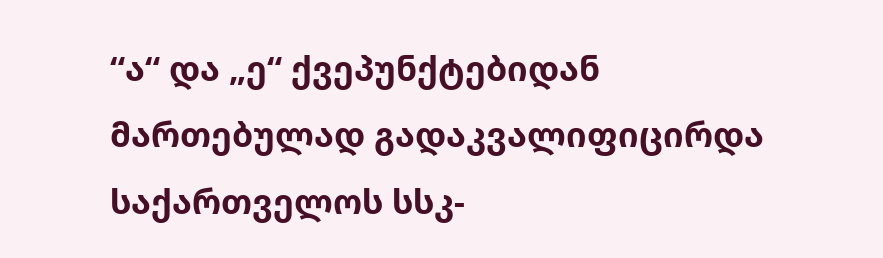“ა“ და „ე“ ქვეპუნქტებიდან მართებულად გადაკვალიფიცირდა საქართველოს სსკ-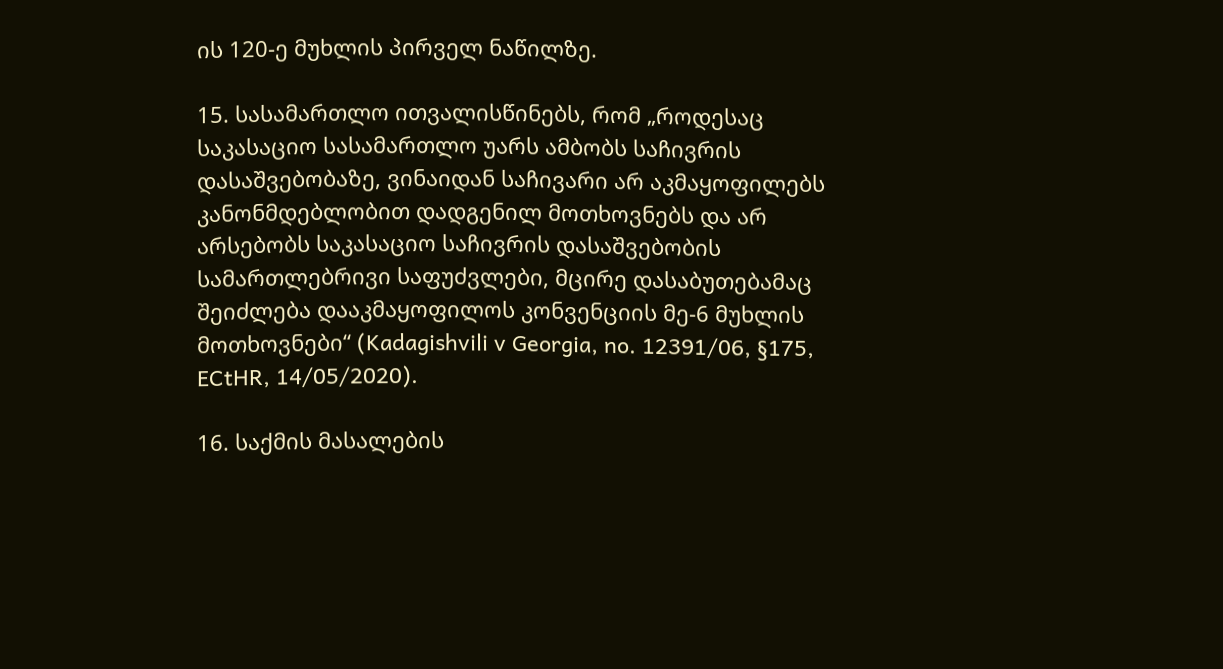ის 120-ე მუხლის პირველ ნაწილზე.

15. სასამართლო ითვალისწინებს, რომ „როდესაც საკასაციო სასამართლო უარს ამბობს საჩივრის დასაშვებობაზე, ვინაიდან საჩივარი არ აკმაყოფილებს კანონმდებლობით დადგენილ მოთხოვნებს და არ არსებობს საკასაციო საჩივრის დასაშვებობის სამართლებრივი საფუძვლები, მცირე დასაბუთებამაც შეიძლება დააკმაყოფილოს კონვენციის მე-6 მუხლის მოთხოვნები“ (Kadagishvili v Georgia, no. 12391/06, §175, ECtHR, 14/05/2020).

16. საქმის მასალების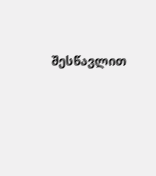შესწავლით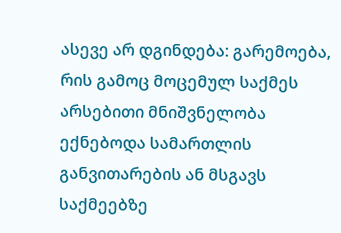ასევე არ დგინდება: გარემოება, რის გამოც მოცემულ საქმეს არსებითი მნიშვნელობა ექნებოდა სამართლის განვითარების ან მსგავს საქმეებზე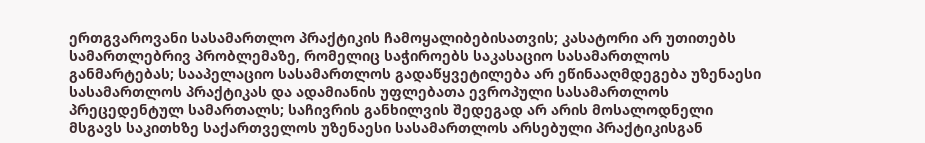ერთგვაროვანი სასამართლო პრაქტიკის ჩამოყალიბებისათვის; კასატორი არ უთითებს სამართლებრივ პრობლემაზე, რომელიც საჭიროებს საკასაციო სასამართლოს განმარტებას; სააპელაციო სასამართლოს გადაწყვეტილება არ ეწინააღმდეგება უზენაესი სასამართლოს პრაქტიკას და ადამიანის უფლებათა ევროპული სასამართლოს პრეცედენტულ სამართალს; საჩივრის განხილვის შედეგად არ არის მოსალოდნელი მსგავს საკითხზე საქართველოს უზენაესი სასამართლოს არსებული პრაქტიკისგან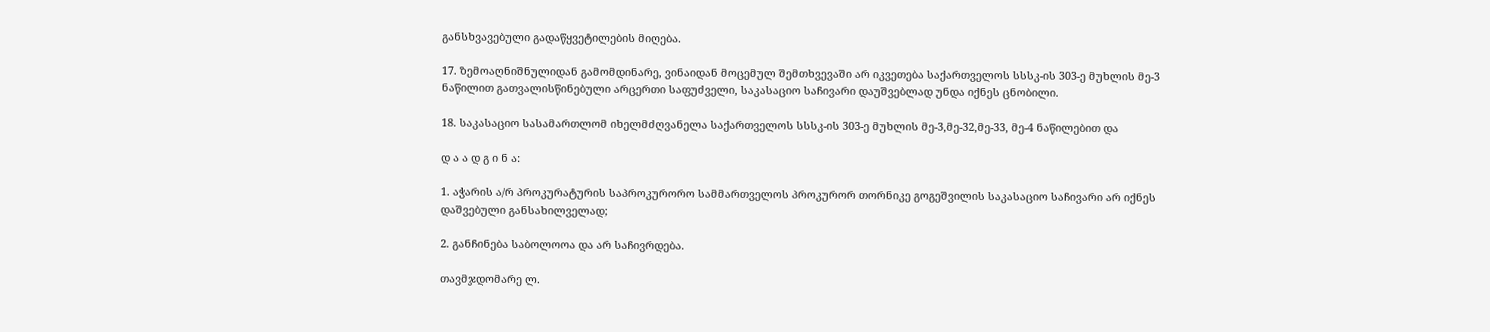განსხვავებული გადაწყვეტილების მიღება.

17. ზემოაღნიშნულიდან გამომდინარე, ვინაიდან მოცემულ შემთხვევაში არ იკვეთება საქართველოს სსსკ-ის 303-ე მუხლის მე-3 ნაწილით გათვალისწინებული არცერთი საფუძველი, საკასაციო საჩივარი დაუშვებლად უნდა იქნეს ცნობილი.

18. საკასაციო სასამართლომ იხელმძღვანელა საქართველოს სსსკ-ის 303-ე მუხლის მე-3,მე-32,მე-33, მე-4 ნაწილებით და

დ ა ა დ გ ი ნ ა:

1. აჭარის ა/რ პროკურატურის საპროკურორო სამმართველოს პროკურორ თორნიკე გოგეშვილის საკასაციო საჩივარი არ იქნეს დაშვებული განსახილველად;

2. განჩინება საბოლოოა და არ საჩივრდება.

თავმჯდომარე ლ.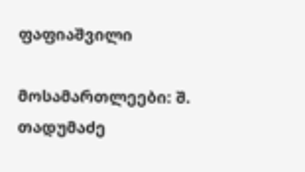ფაფიაშვილი

მოსამართლეები: შ. თადუმაძე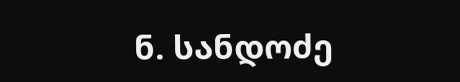ნ. სანდოძე